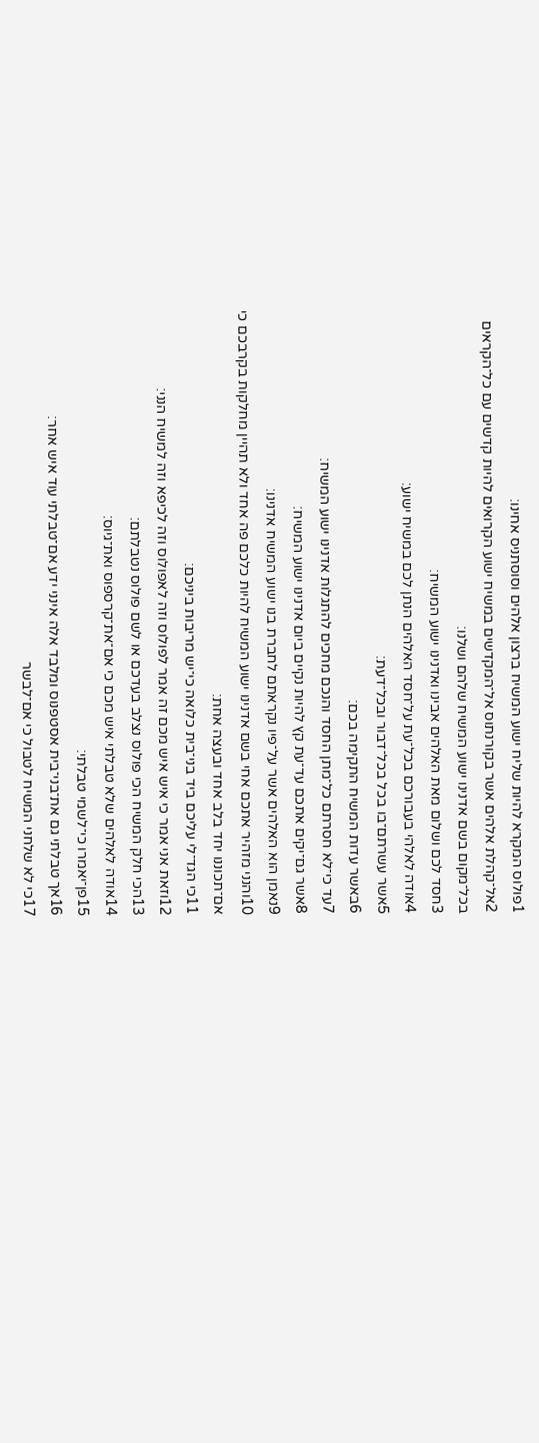1פולוס המקרא להיות שליח ישוע המשיח ברצון אלהים וסוסתניס אחינו׃
2אל־קהלת אלהים אשר בקורנתוס אל־המקדשים במשיח ישוע הקרואים להיות קדשים עם כל־הקראים בכל־מקום בשם אדנינו ישוע המשיח שלהם ושלנו׃
3חסד לכם ושלום מאת האלהים אבינו ואדנינו ישוע המשיח׃
4אודה לאלהי בעבורכם בכל־עת על־חסד האלהים הנתן לכם במשיח ישוע׃
5אשר עשרתם־בו בכל בכל־דבור ובכל־דעת׃
6באשר עדות המשיח התקימה בכם׃
7עד כי־לא חסרתם כל־מתן החסד והנכם מחכים להתגלות אדנינו ישוע המשיח׃
8אשר גם־יקים אתכם עד־עת קץ להיות נקיים ביום אדנינו ישוע המשיח׃
9נאמן הוא האלהים אשר על־פיו נקראתם לחברת בנו ישוע המשיח אדנינו׃
10והנני מזהיר אתכם אחי בשם אדנינו ישוע המשיח להיות כלכם פה אחד ולא תהיין מחלקות בקרבכם כי אם־תכוננו יחד בלב אחד ובעצה אחת׃
11כי הגד־לי עליכם ביד בני־בית כלואה כי־יש מריבות ביניכם׃
12וזאת אני אמר כי איש איש מכם זה אמר לפולוס וזה לאפולוס וזה לכיפא וזה למשיח הנני׃
13הכי חלק המשיח הכי פולוס נצלב בעדכם או לשם פולוס נטבלתם׃
14אודה לאלהים שלא טבלתי איש מכם כי אם־את־קרספוס ואת־גיוס׃
15פן־יאמרו כי־לשמי טבלתי׃
16אך טבלתי גם את־בני־בית אסטפנוס ומלבד אלה אינני ידע אם־טבלתי עוד איש אחר׃
17כי לא שלחני המשיח לטבול כי אם־לבשר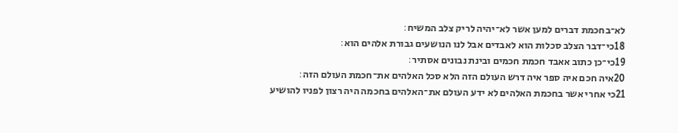לא־בחכמת דברים למען אשר לא־יהיה לריק צלב המשיח׃
18כי־דבר הצלב סכלות הוא לאבדים אבל לנו הנושעים גבורת אלהים הוא׃
19כי־כן כתוב אאבד חכמת חכמים ובינת נבונים אסתיר׃
20איה חכם איה ספר איה דרש העולם הזה הלא סכל האלהים את־חכמת העולם הזה׃
21כי אחרי אשר בחכמת האלהים לא ידע העולם את־האלהים בחכמה היה רצון לפניו להושיע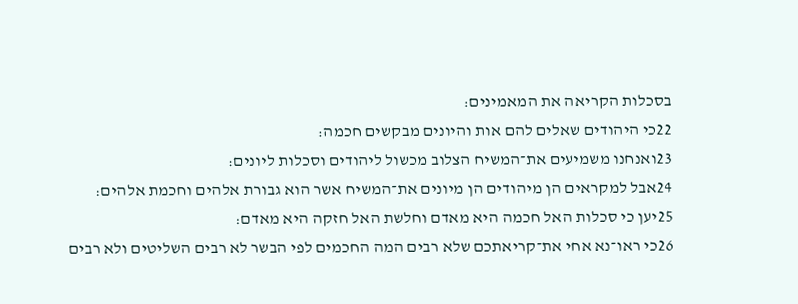בסכלות הקריאה את המאמינים׃
22כי היהודים שאלים להם אות והיונים מבקשים חכמה׃
23ואנחנו משמיעים את־המשיח הצלוב מכשול ליהודים וסכלות ליונים׃
24אבל למקראים הן מיהודים הן מיונים את־המשיח אשר הוא גבורת אלהים וחכמת אלהים׃
25יען כי סכלות האל חכמה היא מאדם וחלשת האל חזקה היא מאדם׃
26כי ראו־נא אחי את־קריאתכם שלא רבים המה החכמים לפי הבשר לא רבים השליטים ולא רבים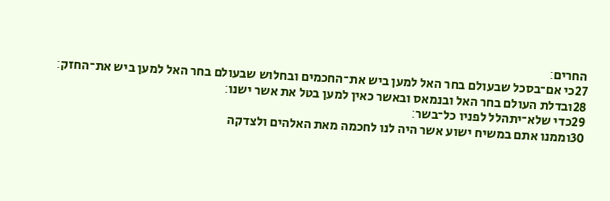החרים׃
27כי אם־בסכל שבעולם בחר האל למען ביש את־החכמים ובחלוש שבעולם בחר האל למען ביש את־החזק׃
28ובדלת העולם בחר האל ובנמאס ובאשר כאין למען בטל את אשר ישנו׃
29כדי שלא־יתהלל לפניו כל־בשר׃
30וממנו אתם במשיח ישוע אשר היה לנו לחכמה מאת האלהים ולצדקה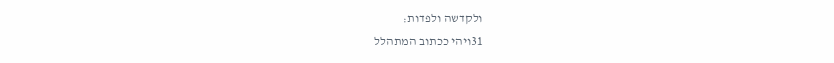ולקדשה ולפדות׃
31ויהי ככתוב המתהלל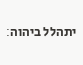יתהלל ביהוה׃